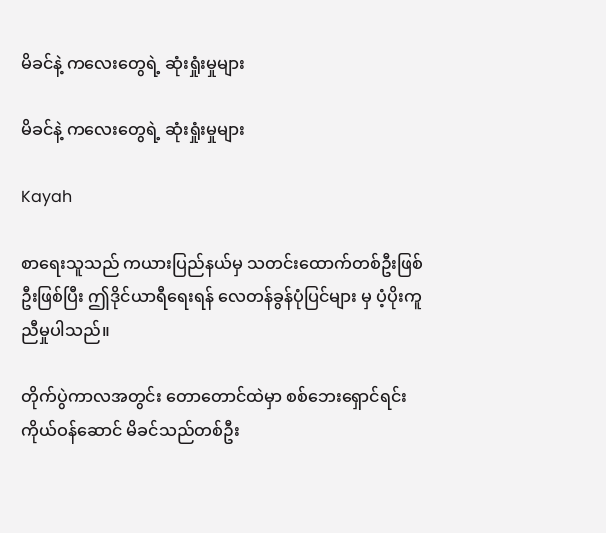မိခင်နဲ့ ကလေးတွေရဲ့ ဆုံးရှုံးမှုများ

မိခင်နဲ့ ကလေးတွေရဲ့ ဆုံးရှုံးမှုများ

Kayah

စာရေးသူသည် ကယားပြည်နယ်မှ သတင်းထောက်တစ်ဦးဖြစ်ဦးဖြစ်ပြီး ဤဒိုင်ယာရီရေးရန် လေတန်ခွန်ပုံပြင်များ မှ ပံ့ပိုးကူညီမှုပါသည်။

တိုက်ပွဲကာလအတွင်း တောတောင်ထဲမှာ စစ်ဘေးရှောင်ရင်း ကိုယ်ဝန်ဆောင် မိခင်သည်တစ်ဦး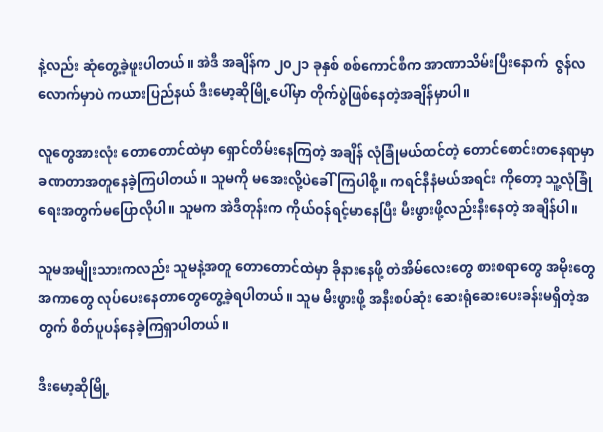နဲ့လည်း ဆုံတွေ့ခဲ့ဖူးပါတယ်။ အဲဒီ အချိန်က ၂၀၂၁ ခုနှစ် စစ်ကောင်စီက အာဏာသိမ်းပြီးနောက်  ဇွန်လလောက်မှာပဲ ကယားပြည်နယ် ဒီးမော့ဆိုမြို့ပေါ်မှာ တိုက်ပွဲဖြစ်နေတဲ့အချိန်မှာပါ။

လူတွေအားလုံး တောတောင်ထဲမှာ ရှောင်တိမ်းနေကြတဲ့ အချိန် လုံခြုံမယ်ထင်တဲ့ တောင်စောင်းတနေရာမှာ ခဏတာအတူနေခဲ့ကြပါတယ်။ သူမကို မအေးလို့ပဲခေါ်ကြပါစို့။ ကရင်နီနံမယ်အရင်း ကိုတော့ သူ့လုံခြုံရေးအတွက်မပြောလိုပါ။ သူမက အဲဒီတုန်းက ကိုယ်ဝန်ရင့်မာနေပြီး မီးဖွားဖို့လည်းနီးနေတဲ့ အချိန်ပါ။

သူမအမျိုးသားကလည်း သူမနဲ့အတူ တောတောင်ထဲမှာ ခိုနားနေဖို့ တဲအိမ်လေးတွေ စားစရာတွေ အမိုးတွေ အကာတွေ လုပ်ပေးနေတာတွေတွေ့ခဲ့ရပါတယ်။ သူမ မီးဖွားဖို့ အနီးစပ်ဆုံး ဆေးရုံဆေးပေးခန်းမရှိတဲ့အတွက် စိတ်ပူပန်နေခဲ့ကြရှာပါတယ်။

ဒီးမော့ဆိုမြို့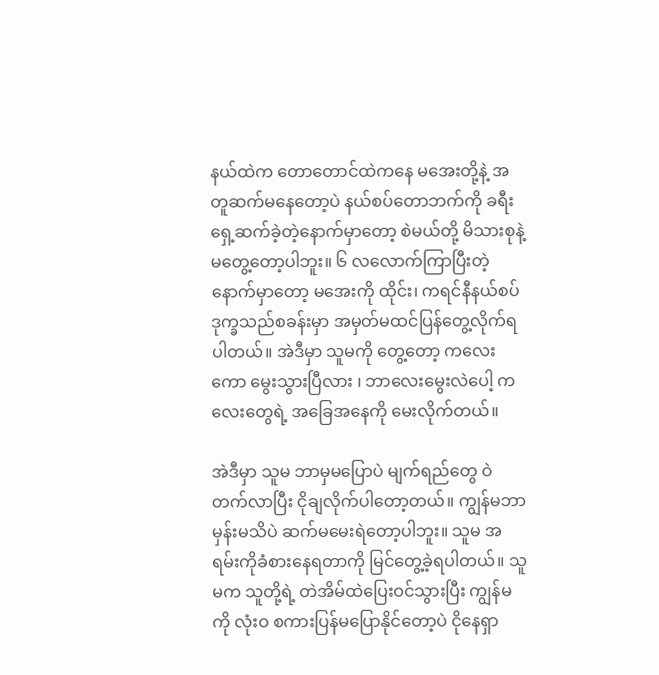နယ်ထဲက တောတောင်ထဲကနေ မအေးတို့နဲ့ အတူဆက်မနေတော့ပဲ နယ်စပ်တောဘက်ကို ခရီးရှေ့ဆက်ခဲ့တဲ့နောက်မှာတော့ စဲမယ်တို့ မိသားစုနဲ့ မတွေ့တော့ပါဘူး။ ၆ လလောက်ကြာပြီးတဲ့ နောက်မှာတော့ မအေးကို ထိုင်း၊ ကရင်နီနယ်စပ် ဒုက္ခသည်စခန်းမှာ အမှတ်မထင်ပြန်တွေ့လိုက်ရပါတယ်။ အဲဒီမှာ သူမကို တွေ့တော့ ကလေးကော မွေးသွားပြီလား ၊ ဘာလေးမွေးလဲပေါ့ ကလေးတွေရဲ့ အခြေအနေကို မေးလိုက်တယ်။

အဲဒီမှာ သူမ ဘာမှမပြောပဲ မျက်ရည်တွေ ဝဲတက်လာပြီး ငိုချလိုက်ပါတော့တယ်။ ကျွန်မဘာမှန်းမသိပဲ ဆက်မမေးရဲတော့ပါဘူး။ သူမ အရမ်းကိုခံစားနေရတာကို မြင်တွေ့ခဲ့ရပါတယ်။ သူမက သူတို့ရဲ့ တဲအိမ်ထဲပြေးဝင်သွားပြီး ကျွန်မကို လုံးဝ စကားပြန်မပြောနိုင်တော့ပဲ ငိုနေရှာ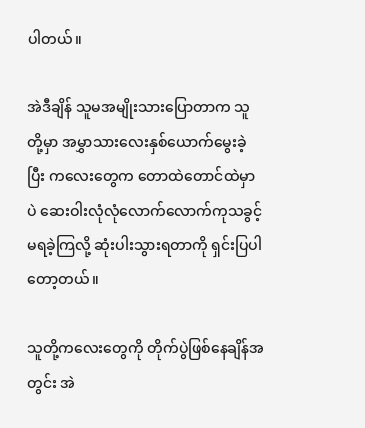ပါတယ်။

အဲဒီချိန် သူမအမျိုးသားပြောတာက သူတို့မှာ အမွှာသားလေးနှစ်ယောက်မွေးခဲ့ပြီး ကလေးတွေက တောထဲတောင်ထဲမှာပဲ ဆေးဝါးလုံလုံလောက်လောက်ကုသခွင့်မရခဲ့ကြလို့ ဆုံးပါးသွားရတာကို ရှင်းပြပါတော့တယ်။

သူတို့ကလေးတွေကို တိုက်ပွဲဖြစ်နေချိန်အတွင်း အဲ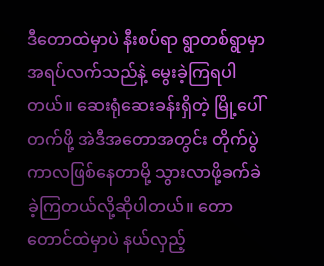ဒီတောထဲမှာပဲ နီးစပ်ရာ ရွာတစ်ရွာမှာ အရပ်လက်သည်နဲ့ မွေးခဲ့ကြရပါတယ်။ ဆေးရုံဆေးခန်းရှိတဲ့ မြို့ပေါ်တက်ဖို့ အဲဒီအတောအတွင်း တိုက်ပွဲကာလဖြစ်နေတာမို့ သွားလာဖို့ခက်ခဲခဲ့ကြတယ်လို့ဆိုပါတယ်။ တောတောင်ထဲမှာပဲ နယ်လှည့်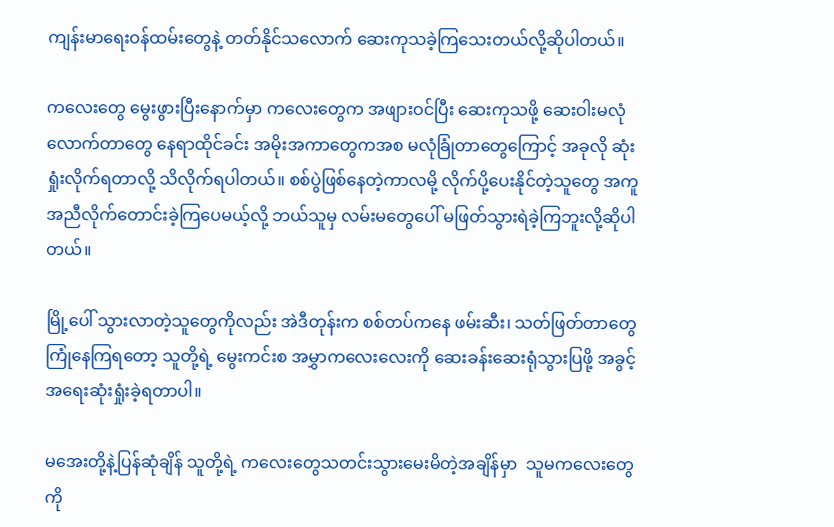ကျန်းမာရေးဝန်ထမ်းတွေနဲ့ တတ်နိုင်သလောက် ဆေးကုသခဲ့ကြသေးတယ်လို့ဆိုပါတယ်။

ကလေးတွေ မွေးဖွားပြီးနောက်မှာ ကလေးတွေက အဖျားဝင်ပြီး ဆေးကုသဖို့ ဆေးဝါးမလုံလောက်တာတွေ နေရာထိုင်ခင်း အမိုးအကာတွေကအစ မလုံခြုံတာတွေကြောင့် အခုလို ဆုံးရှုံးလိုက်ရတာလို့ သိလိုက်ရပါတယ်။ စစ်ပွဲဖြစ်နေတဲ့ကာလမို့ လိုက်ပို့ပေးနိုင်တဲ့သူတွေ အကူအညီလိုက်တောင်းခဲ့ကြပေမယ့်လို့ ဘယ်သူမှ လမ်းမတွေပေါ် မဖြတ်သွားရဲခဲ့ကြဘူးလို့ဆိုပါတယ်။

မြို့ပေါ် သွားလာတဲ့သူတွေကိုလည်း အဲဒီတုန်းက စစ်တပ်ကနေ ဖမ်းဆီး၊ သတ်ဖြတ်တာတွေ ကြုံနေကြရတော့ သူတို့ရဲ့ မွေးကင်းစ အမွှာကလေးလေးကို ဆေးခန်းဆေးရုံသွားပြဖို့ အခွင့်အရေးဆုံးရှုံးခဲ့ရတာပါ။

မအေးတို့နဲ့ပြန်ဆုံချိန် သူတို့ရဲ့ ကလေးတွေသတင်းသွားမေးမိတဲ့အချိန်မှာ  သူမကလေးတွေကို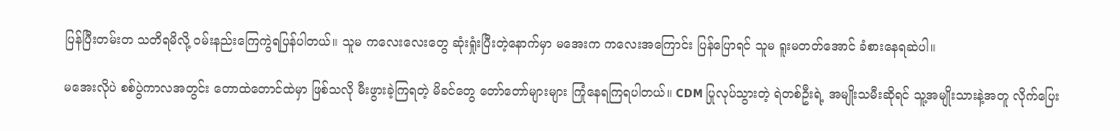ပြန်ပြီးတမ်းတ သတိရမိလို့ ဝမ်းနည်းကြေကွဲရပြန်ပါတယ်။ သူမ ကလေးလေးတွေ ဆုံးရှုံးပြီးတဲ့နောက်မှာ မအေးက ကလေးအကြောင်း ပြန်ပြောရင် သူမ ရူးမတတ်အောင် ခံစားနေရဆဲပါ။

မအေးလိုပဲ စစ်ပွဲကာလအတွင်း တောထဲတောင်ထဲမှာ ဖြစ်သလို မီးဖွားခဲ့ကြရတဲ့ မိခင်တွေ တော်တော်များများ ကြုံနေရကြရပါတယ်။ CDM ပြုလုပ်သွားတဲ့ ရဲတစ်ဦးရဲ့ အမျိုးသမီးဆိုရင် သူ့အမျိုးသားနဲ့အတူ လိုက်ပြေး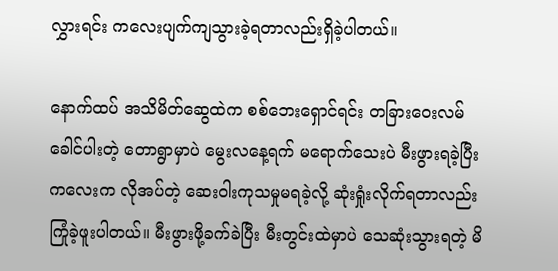လွှားရင်း ကလေးပျက်ကျသွားခဲ့ရတာလည်းရှိခဲ့ပါတယ်။

နောက်ထပ် အသိမိတ်ဆွေထဲက စစ်ဘေးရှောင်ရင်း တခြားဝေးလမ်ခေါင်ပါးတဲ့ တောရွာမှာပဲ မွေးလနေ့ရက် မရောက်သေးပဲ မီးဖွားရခဲ့ပြီး ကလေးက လိုအပ်တဲ့ ဆေးဝါးကုသမှုမရခဲ့လို့ ဆုံးရှုံးလိုက်ရတာလည်း ကြုံခဲ့ဖူးပါတယ်။ မီးဖွားဖို့ခက်ခဲပြီး မီးတွင်းထဲမှာပဲ သေဆုံးသွားရတဲ့ မိ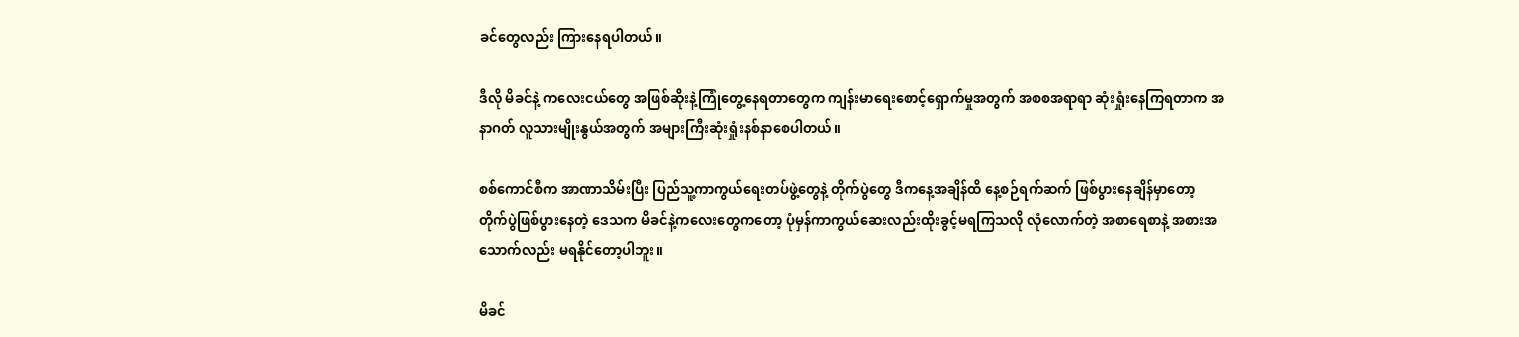ခင်တွေလည်း ကြားနေရပါတယ်။

ဒီလို မိခင်နဲ့ ကလေးငယ်တွေ အဖြစ်ဆိုးနဲ့ကြုံတွေ့နေရတာတွေက ကျန်းမာရေးစောင့်ရှောက်မှုအတွက် အစစအရာရာ ဆုံးရှုံးနေကြရတာက အနာဂတ် လူသားမျိုးနွယ်အတွက် အများကြီးဆုံးရှုံးနစ်နာစေပါတယ်။

စစ်ကောင်စီက အာဏာသိမ်းပြီး ပြည်သူ့ကာကွယ်ရေးတပ်ဖွဲ့တွေနဲ့ တိုက်ပွဲတွေ ဒီကနေ့အချိန်ထိ နေ့စဉ်ရက်ဆက် ဖြစ်ပွားနေချိန်မှာတော့ တိုက်ပွဲဖြစ်ပွားနေတဲ့ ဒေသက မိခင်နဲ့ကလေးတွေကတော့ ပုံမှန်ကာကွယ်ဆေးလည်းထိုးခွင့်မရကြသလို လုံလောက်တဲ့ အစာရေစာနဲ့ အစားအသောက်လည်း မရနိုင်တော့ပါဘူး။

မိခင်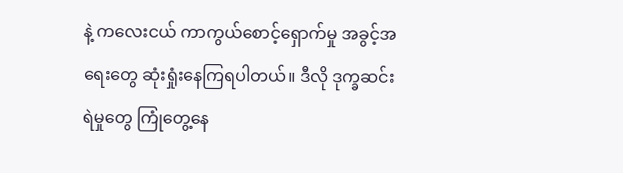နဲ့ ကလေးငယ် ကာကွယ်စောင့်ရှောက်မှု အခွင့်အရေးတွေ ဆုံးရှုံးနေကြရပါတယ်။ ဒီလို ဒုက္ခဆင်းရဲမှုတွေ ကြုံတွေ့နေ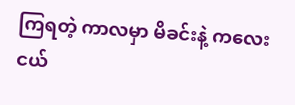ကြရတဲ့ ကာလမှာ မိခင်းနဲ့ ကလေးငယ်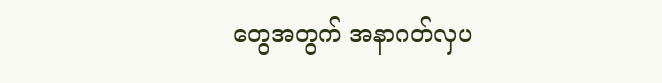တွေအတွက် အနာဂတ်လှပ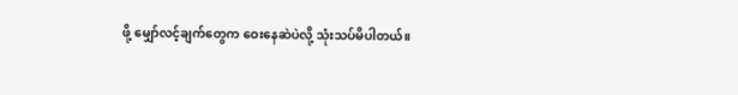ဖို့ မျှော်လင့်ချက်တွေက ဝေးနေဆဲပဲလို့ သုံးသပ်မိပါတယ်။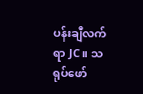ပန်းချီလက်ရာ JC။ သရုပ်ဖော်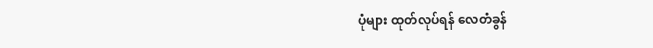ပုံများ ထုတ်လုပ်ရန် လေတံခွန်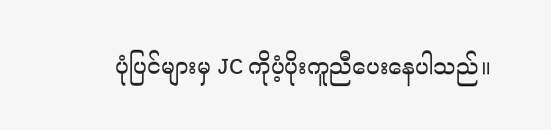ပုံပြင်များမှ JC ကိုပံ့ပိုးကူညီပေးနေပါသည်။